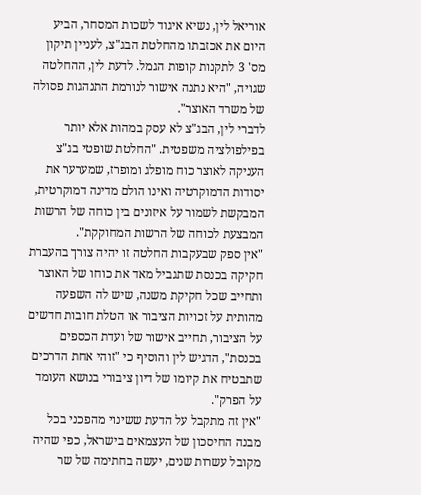אוריאל לין, נשיא איגוד לשכות המסחר, הביע היום את אכזבתו מהחלטת הבג"צ, לעניין תיקון מס' 3 לתקנות קופות הגמל. לדעת לין, ההחלטה שגויה, "היא נתנה אישור לנורמת התנהגות פסולה של משרד האוצר".
לדברי לין, הבג"צ לא עסק במהות אלא יותר בפילפולציה משפטית. "החלטת שופטי בג"צ העניקה לאוצר כוח מופלג ומופרז, שמערער את יסודות הדמוקרטיה ואינו הולם מדינה דמוקרטית, המבקשת לשמור על איזונים בין כוחה של הרשות המבצעת לכוחה של הרשות המחוקקת".
"אין ספק שבעקבות החלטה זו יהיה צורך בהעברת חקיקה בכנסת שתגביל מאד את כוחו של האוצר ותחייב שכל חקיקת משנה, שיש לה השפעה מהותית על זכויות הציבור או הטלת חובות חדשים על הציבור, תחייב אישור של ועדת הכספים בכנסת", הדגיש לין והוסיף כי "זוהי אחת הדרכים שתבטיח את קיומו של דיון ציבורי בנושא העומד על הפרק".
"אין זה מתקבל על הדעת ששינוי מהפכני בכל מבנה החיסכון של העצמאים בישראל, כפי שהיה מקובל עשרות שנים, יעשה בחתימה של שר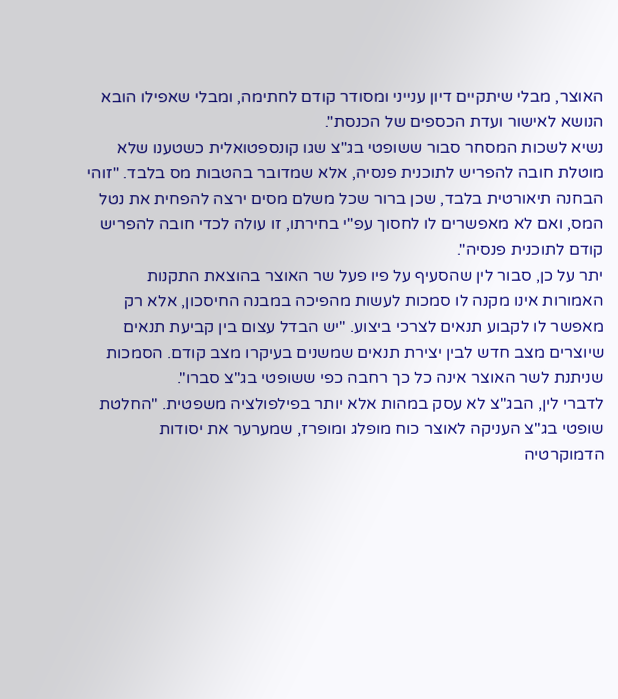האוצר, מבלי שיתקיים דיון ענייני ומסודר קודם לחתימה, ומבלי שאפילו הובא הנושא לאישור ועדת הכספים של הכנסת".
נשיא לשכות המסחר סבור ששופטי בג"צ שגו קונספטואלית כשטענו שלא מוטלת חובה להפריש לתוכנית פנסיה, אלא שמדובר בהטבות מס בלבד. "זוהי הבחנה תיאורטית בלבד, שכן ברור שכל משלם מסים ירצה להפחית את נטל המס, ואם לא מאפשרים לו לחסוך עפ"י בחירתו, זו עולה לכדי חובה להפריש קודם לתוכנית פנסיה".
יתר על כן, סבור לין שהסעיף על פיו פעל שר האוצר בהוצאת התקנות האמורות אינו מקנה לו סמכות לעשות מהפיכה במבנה החיסכון, אלא רק מאפשר לו לקבוע תנאים לצרכי ביצוע. "יש הבדל עצום בין קביעת תנאים שיוצרים מצב חדש לבין יצירת תנאים שמשנים בעיקרו מצב קודם. הסמכות שניתנת לשר האוצר אינה כל כך רחבה כפי ששופטי בג"צ סברו".
לדברי לין, הבג"צ לא עסק במהות אלא יותר בפילפולציה משפטית. "החלטת שופטי בג"צ העניקה לאוצר כוח מופלג ומופרז, שמערער את יסודות הדמוקרטיה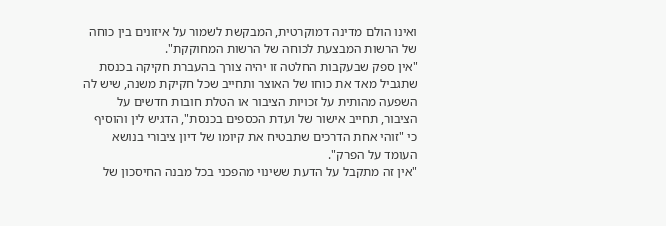ואינו הולם מדינה דמוקרטית, המבקשת לשמור על איזונים בין כוחה של הרשות המבצעת לכוחה של הרשות המחוקקת".
"אין ספק שבעקבות החלטה זו יהיה צורך בהעברת חקיקה בכנסת שתגביל מאד את כוחו של האוצר ותחייב שכל חקיקת משנה, שיש לה השפעה מהותית על זכויות הציבור או הטלת חובות חדשים על הציבור, תחייב אישור של ועדת הכספים בכנסת", הדגיש לין והוסיף כי "זוהי אחת הדרכים שתבטיח את קיומו של דיון ציבורי בנושא העומד על הפרק".
"אין זה מתקבל על הדעת ששינוי מהפכני בכל מבנה החיסכון של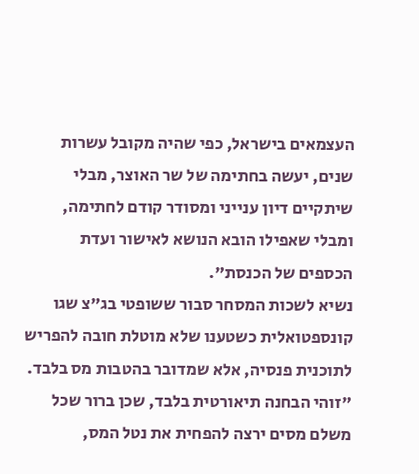העצמאים בישראל, כפי שהיה מקובל עשרות שנים, יעשה בחתימה של שר האוצר, מבלי שיתקיים דיון ענייני ומסודר קודם לחתימה, ומבלי שאפילו הובא הנושא לאישור ועדת הכספים של הכנסת".
נשיא לשכות המסחר סבור ששופטי בג"צ שגו קונספטואלית כשטענו שלא מוטלת חובה להפריש לתוכנית פנסיה, אלא שמדובר בהטבות מס בלבד. "זוהי הבחנה תיאורטית בלבד, שכן ברור שכל משלם מסים ירצה להפחית את נטל המס,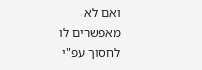ואם לא מאפשרים לו לחסוך עפ"י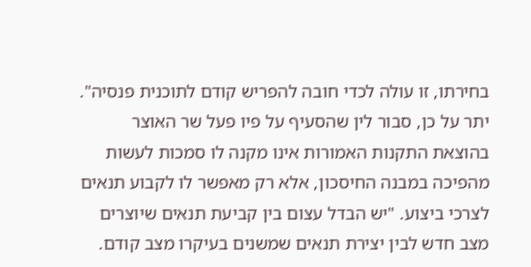בחירתו, זו עולה לכדי חובה להפריש קודם לתוכנית פנסיה".
יתר על כן, סבור לין שהסעיף על פיו פעל שר האוצר בהוצאת התקנות האמורות אינו מקנה לו סמכות לעשות מהפיכה במבנה החיסכון, אלא רק מאפשר לו לקבוע תנאים לצרכי ביצוע. "יש הבדל עצום בין קביעת תנאים שיוצרים מצב חדש לבין יצירת תנאים שמשנים בעיקרו מצב קודם.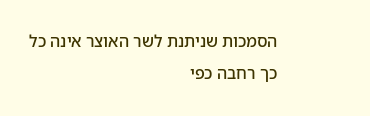הסמכות שניתנת לשר האוצר אינה כל כך רחבה כפי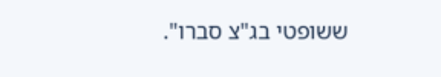ששופטי בג"צ סברו".